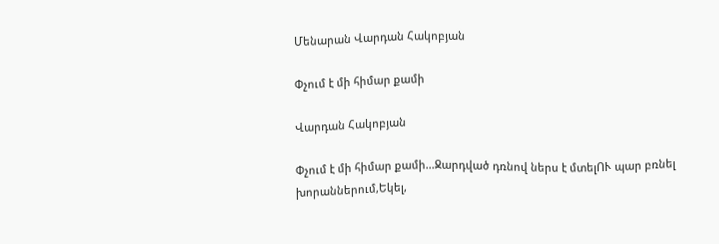Մենարան Վարդան Հակոբյան

Փչում է մի հիմար քամի

Վարդան Հակոբյան

Փչում է մի հիմար քամի...Ջարդված դռնով ներս է մտելՈՒ պար բռնել խորաններում,Եկել,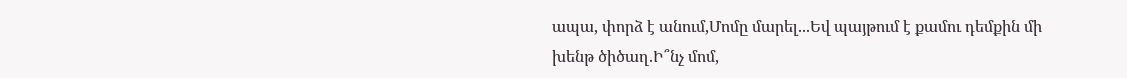ապա, փորձ է անում,Մոմը մարել...Եվ պայթում է քամու դեմքին մի խենթ ծիծաղ.Ի՞նչ մոմ,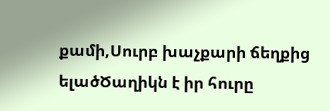քամի,Սուրբ խաչքարի ճեղքից ելածԾաղիկն է իր հուրը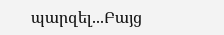պարզել...Բայց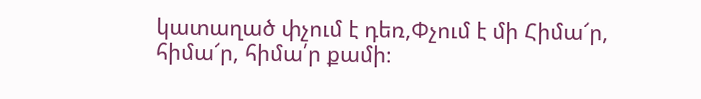կատաղած փչում է դեռ,Փչում է մի Հիմա՜ր, հիմա՜ր, հիմա՛ր քամի։